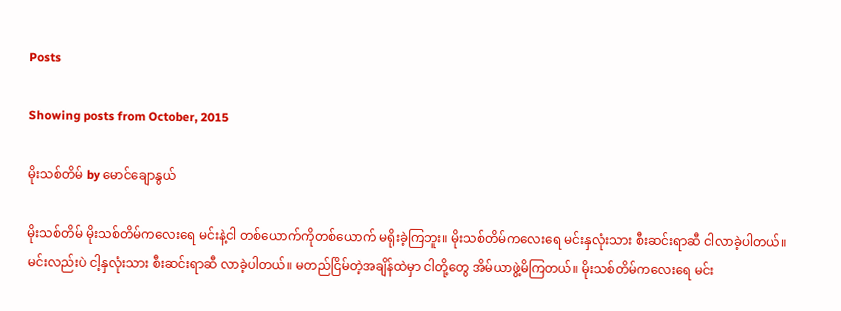Posts

Showing posts from October, 2015

မိုးသစ်တိမ် by မောင်ချောနွယ်

မိုးသစ်တိမ် မိုးသစ်တိမ်ကလေးရေ မင်းနဲ့ငါ တစ်ယောက်ကိုတစ်ယောက် မရိုးခဲ့ကြဘူး။ မိုးသစ်တိမ်ကလေးရေ မင်းနှလုံးသား စီးဆင်းရာဆီ ငါလာခဲ့ပါတယ်။ မင်းလည်းပဲ ငါ့နှလုံးသား စီးဆင်းရာဆီ လာခဲ့ပါတယ်။ မတည်ငြိမ်တဲ့အချိန်ထဲမှာ ငါတို့တွေ အိမ်ယာဖွဲ့မိကြတယ်။ မိုးသစ်တိမ်ကလေးရေ မင်း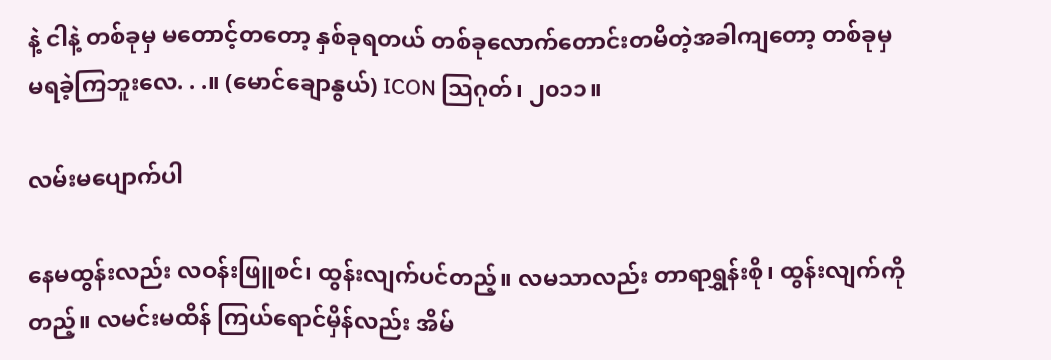နဲ့ ငါနဲ့ တစ်ခုမှ မတောင့်တတော့ နှစ်ခုရတယ် တစ်ခုလောက်တောင်းတမိတဲ့အခါကျတော့ တစ်ခုမှ မရခဲ့ကြဘူးလေ. . .။ (မောင်ချောနွယ်) ICON သြဂုတ်၊ ၂၀၁၁။

လမ်းမပျောက်ပါ

နေမထွန်းလည်း လဝန်းဖြူစင်၊ ထွန်းလျက်ပင်တည့်။ လမသာလည်း တာရာရွှန်းစို၊ ထွန်းလျက်ကိုတည့်။ လမင်းမထိန် ကြယ်ရောင်မှိန်လည်း အိမ်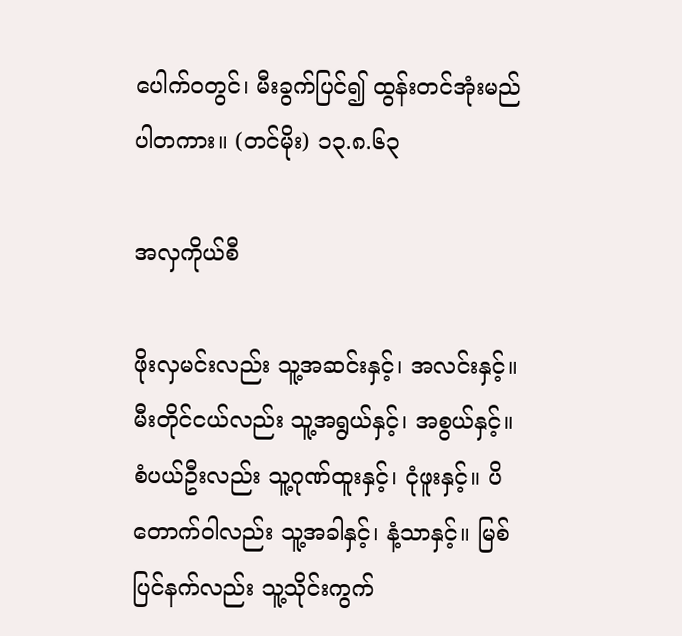ပေါက်ဝတွင်၊ မီးခွက်ပြင်၍ ထွန်းတင်အုံးမည်ပါတကား။ (တင်မိုး) ၁၃.၈.၆၃

အလှကိုယ်စီ

ဖိုးလှမင်းလည်း သူ့အဆင်းနှင့်၊ အလင်းနှင့်။ မီးတိုင်ငယ်လည်း သူ့အရွယ်နှင့်၊ အစွယ်နှင့်။ စံပယ်ဦးလည်း သူ့ဂုဏ်ထူးနှင့်၊ ငုံဖူးနှင့်။ ပိတောက်ဝါလည်း သူ့အခါနှင့်၊ နံ့သာနှင့်။ မြစ်ပြင်နက်လည်း သူ့သိုင်းကွက်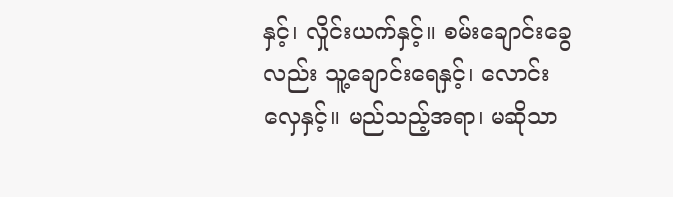နှင့်၊ လှိုင်းယက်နှင့်။ စမ်းချောင်းခွေလည်း သူ့ချောင်းရေနှင့်၊ လောင်းလှေနှင့်။ မည်သည့်အရာ၊ မဆိုသာ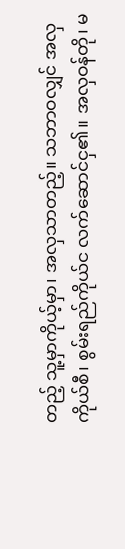တည့် သူ့မှာကိုယ့်မှာ၊ အလှသာတည့်။ သဘာဝလျှင် အလှကိုယ်စီ၊ စွမ်းရည်ကိုယ်င လက်ဆောင်ငှ၏။ အလှဝန်တို၊ မ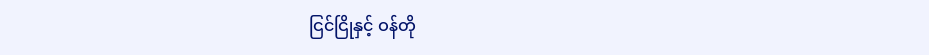ငြင်ငြိုနှင့် ဝန်တို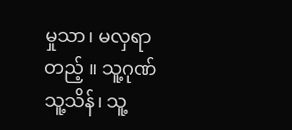မှုသာ၊ မလှရာတည့် ။ သူ့ဂုဏ်သူ့သိန်၊ သူ့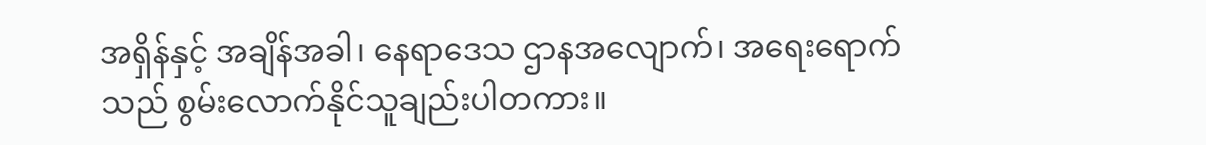အရှိန်နှင့် အချိန်အခါ၊ နေရာဒေသ ဌာနအလျောက်၊ အရေးရောက်သည် စွမ်းလောက်နိုင်သူချည်းပါတကား။